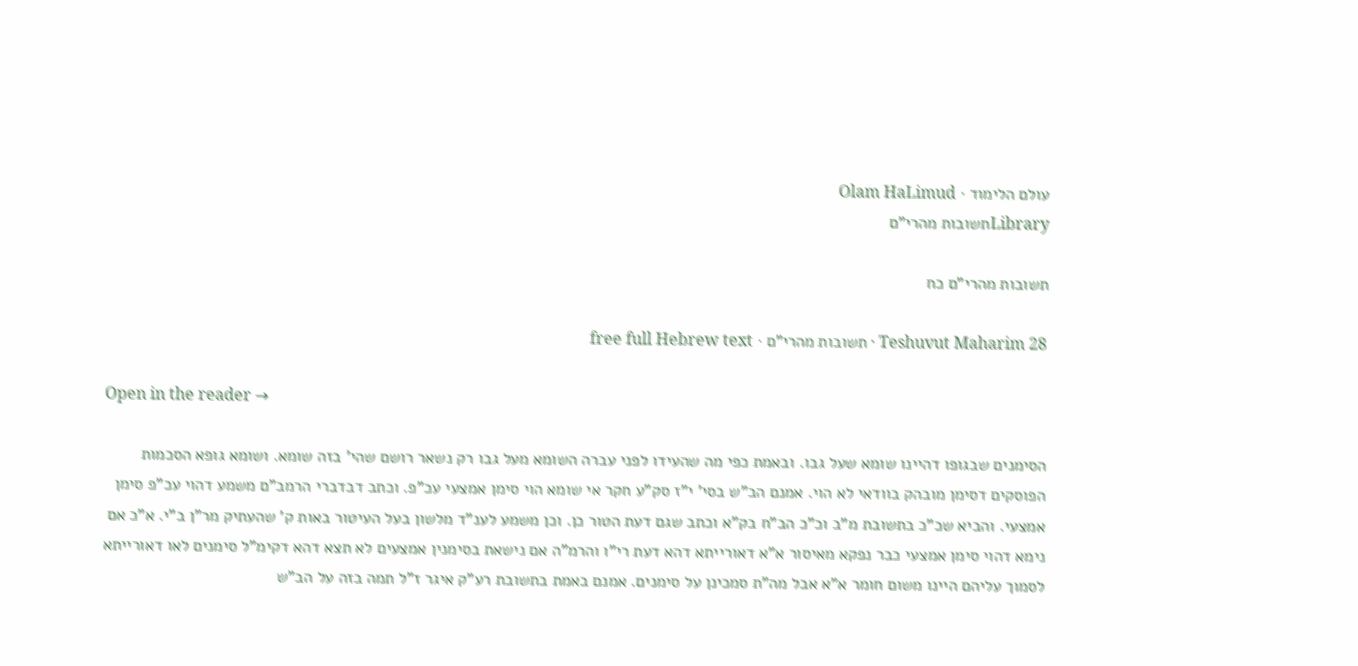עולם הלימוד · Olam HaLimud
Libraryתשובות מהרי"ם

תשובות מהרי"ם כח

Teshuvut Maharim 28 · תשובות מהרי"ם · free full Hebrew text

Open in the reader →

הסימנים שבגופו דהיינו שומא שעל גבו. ובאמת כפי מה שהעידו לפני עברה השומא מעל גבו רק נשאר רושם שהי' בזה שומא. ושומא גופא הסכמות הפוסקים דסימן מובהק בוודאי לא הוי. אמנם הב"ש בסי' י"ז סק"ע חקר אי שומא הוי סימן אמצעי עכ"פ. וכתב דבדברי הרמב"ם משמע דהוי עכ"פ סימן אמצעי. והביא שכ"כ בתשובת מ"ב וכ"כ הב"ח בק"א וכתב שגם דעת הטור כן. וכן משמע לענ"ד מלשון בעל העיטור באות ק' שהעתיק מר"ן ב"י. א"כ אם נימא דהוי סימן אמצעי כבר נפקא מאיסור א"א דאורייתא דהא דעת רי"ו והרמ"ה אם נישאת בסימנין אמצעים לא תצא דהא דקימ"ל סימנים לאו דאורייתא לסמוך עליהם היינו משום חומר א"א אבל מה"ת סמכינן על סימנים. אמנם באמת בתשובת רע"ק איגר ז"ל תמה בזה על הב"ש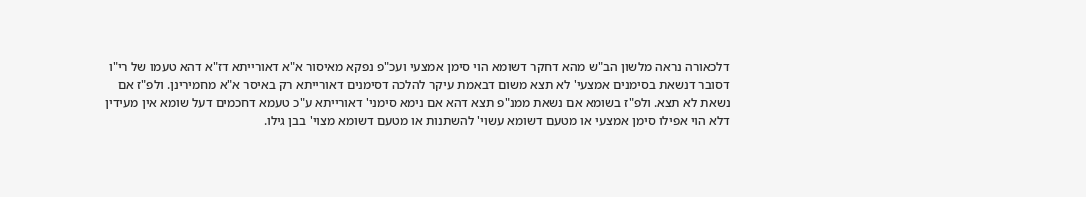דלכאורה נראה מלשון הב"ש מהא דחקר דשומא הוי סימן אמצעי ועכ"פ נפקא מאיסור א"א דאורייתא דז"א דהא טעמו של רי"ו דסובר דנשאת בסימנים אמצעי' לא תצא משום דבאמת עיקר להלכה דסימנים דאורייתא רק באיסר א"א מחמירינן. ולפ"ז אם נשאת לא תצא. ולפ"ז בשומא אם נשאת ממנ"פ תצא דהא אם נימא סימני' דאורייתא ע"כ טעמא דחכמים דעל שומא אין מעידין דלא הוי אפילו סימן אמצעי או מטעם דשומא עשוי' להשתנות או מטעם דשומא מצוי' בבן גילו.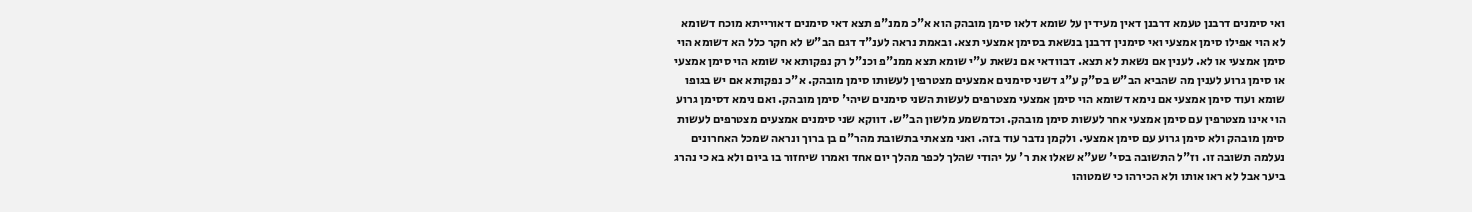ואי סימנים דרבנן טעמא דרבנן דאין מעידין על שומא דלאו סימן מובהק הוא א"כ ממנ"פ תצא דאי סימנים דאורייתא מוכח דשומא לא הוי אפילו סימן אמצעי ואי סימנין דרבנן בנשאת בסימן אמצעי תצא. ובאמת נראה לענ"ד דגם הב"ש לא חקר כלל הא דשומא הוי סימן אמצעי או לא. לענין אם נשאת לא תצא. דבוודאי אם נשאת ע"י שומא תצא ממנ"פ וכנ"ל רק נפקותא אי שומא הוי סימן אמצעי או סימן גרוע לענין מה שהביא הב"ש בס"ק ע"ג דשני סימנים אמצעים מצטרפין לעשותו סימן מובהק. א"כ נפקותא אם יש בגופו שומא ועוד סימן אמצעי אם נימא דשומא הוי סימן אמצעי מצטרפים לעשות השני סימנים שיהי' סימן מובהק. ואם נימא דסימן גרוע הוי אינו מצטרפין עם סימן אמצעי אחר לעשות סימן מובהק. וכדמשמע מלשון הב"ש. דווקא שני סימנים אמצעים מצטרפים לעשות סימן מובהק ולא סימן גרוע עם סימן אמצעי. ולקמן נדבר עוד בזה. ואני מצאתי בתשובת מהר"ם בן ברוך ונראה שמכל האחרונים נעלמה תשובה זו. וז"ל התשובה בסי' שע"א שאלו את ר' על יהודי שהלך לכפר מהלך יום אחד ואמרו שיחזור בו ביום ולא בא כי נהרג ביער אבל לא ראו אותו ולא הכירהו כי שמטוהו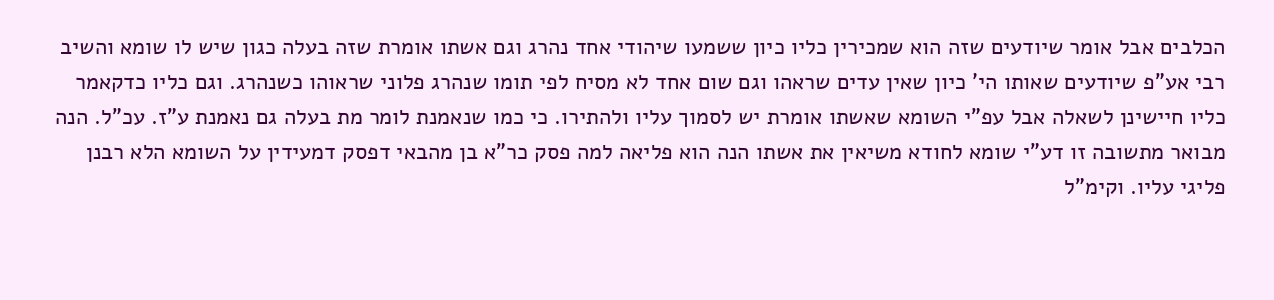הכלבים אבל אומר שיודעים שזה הוא שמכירין כליו כיון ששמעו שיהודי אחד נהרג וגם אשתו אומרת שזה בעלה כגון שיש לו שומא והשיב רבי אע"פ שיודעים שאותו הי' כיון שאין עדים שראהו וגם שום אחד לא מסיח לפי תומו שנהרג פלוני שראוהו כשנהרג. וגם כליו כדקאמר כליו חיישינן לשאלה אבל עפ"י השומא שאשתו אומרת יש לסמוך עליו ולהתירו. כי כמו שנאמנת לומר מת בעלה גם נאמנת ע"ז. עכ"ל. הנה מבואר מתשובה זו דע"י שומא לחודא משיאין את אשתו הנה הוא פליאה למה פסק כר"א בן מהבאי דפסק דמעידין על השומא הלא רבנן פליגי עליו. וקימ"ל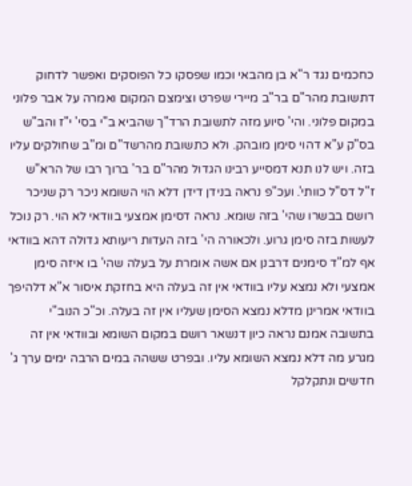כחכמים נגד ר"א בן מהבאי וכמו שפסקו כל הפוסקים ואפשר לדחוק דתשובת מהר"ם בר"ב מיירי שפרט וצימצם המקום ואמרה על אבר פלוני במקום פלוני. והי' סיוע מזה לתשובת הרד"ך שהביא ב"י בסי' י"ז והב"ש בס"ק ע"א דהוי סימן מובהק. ולא כתשובת מהרשד"ם ומ"ב שחולקים עליו בזה. ויש לנו תנא דמסייע רבינו הגדול מהר"ם בר' ברוך רבו של הרא"ש ז"ל דס"ל כוותי'. ועכ"פ נראה בנידן דידן דלא הוי השומא ניכר רק שניכר רושם בבשרו שהי' בזה שומא. נראה דסימן אמצעי בוודאי לא הוי. רק נוכל לעשות בזה סימן גרוע. ולכאורה הי' בזה העדות ריעותא גדולה דהא בוודאי אף למ"ד סימנים דרבנן אם אשה אומרת על בעלה שהי' בו איזה סימן אמצעי ולא נמצא עליו בוודאי אין זה בעלה היא בחזקת איסור א"א דלהיפך בוודאי אמרינן מדלא נמצא הסימן שעליו אין זה בעלה. וכ"כ הנוב"י בתשובה אמנם נראה כיון דנשאר רושם במקום השומא ובוודאי אין זה מגרע מה דלא נמצא השומא עליו. ובפרט ששהה במים הרבה ימים ערך ג' חדשים ונתקלקל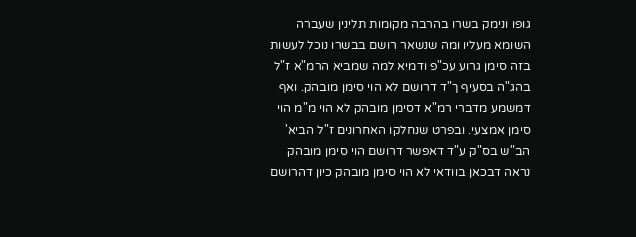גופו ונימק בשרו בהרבה מקומות תלינין שעברה השומא מעליו ומה שנשאר רושם בבשרו נוכל לעשות בזה סימן גרוע עכ"פ ודמיא למה שמביא הרמ"א ז"ל בהג"ה בסעיף ך"ד דרושם לא הוי סימן מובהק. ואף דמשמע מדברי רמ"א דסימן מובהק לא הוי מ"מ הוי סימן אמצעי. ובפרט שנחלקו האחרונים ז"ל הביא' הב"ש בס"ק ע"ד דאפשר דרושם הוי סימן מובהק נראה דבכאן בוודאי לא הוי סימן מובהק כיון דהרושם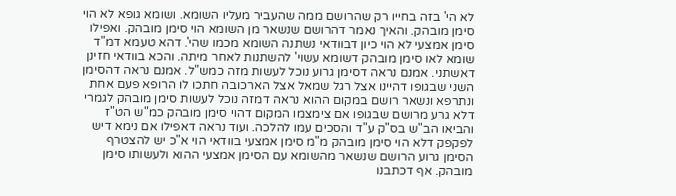לא הי' בזה בחייו רק שהרושם ממה שהעביר מעליו השומא. ושומא גופא לא הוי סימן מובהק. והאיך נאמר דהרושם שנשאר מן השומא הוי סימן מובהק. ואפילו סימן אמצעי לא הוי כיון דבוודאי נשתנה השומא מכמו שהי'. דהא טעמא דמ"ד שומא לאו סימן מובהק דשומא עשוי' להשתנות לאחר מיתה. והכא בוודאי חזינן דאשתני. אמנם נראה דסימן גרוע נוכל לעשות מזה כמש"ל. אמנם נראה דהסימן השני שבגופו דהיינו אצל רגל שמאל אצל הארכובה חתכו לו הרופא פעם אחת ונתרפא ונשאר רושם במקום ההוא נראה דמזה נוכל לעשות סימן מובהק לגמרי דלא גרע מרושם שבגופו אם צימצמו המקום דהוי סימן מובהק כמ"ש הט"ז והביאו הב"ש בס"ק ע"ד והסכים עמו להלכה. ועוד נראה דאפילו אם נימא דיש לפקפק דלא הוי סימן מובהק מ"מ סימן אמצעי בוודאי הוי א"כ יש להצטרף הסימן גרוע הרושם שנשאר מהשומא עם הסימן אמצעי ההוא ולעשותו סימן מובהק. אף דכתבנו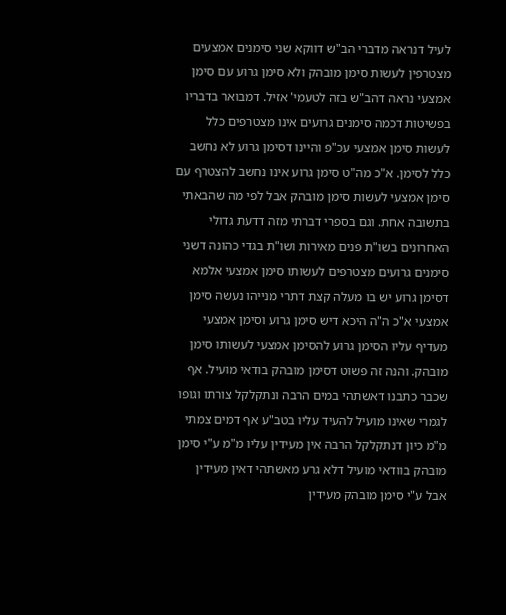לעיל דנראה מדברי הב"ש דווקא שני סימנים אמצעים מצטרפין לעשות סימן מובהק ולא סימן גרוע עם סימן אמצעי נראה דהב"ש בזה לטעמי' אזיל. דמבואר בדבריו בפשיטות דכמה סימנים גרועים אינו מצטרפים כלל לעשות סימן אמצעי עכ"פ והיינו דסימן גרוע לא נחשב כלל לסימן. א"כ מה"ט סימן גרוע אינו נחשב להצטרף עם סימן אמצעי לעשות סימן מובהק אבל לפי מה שהבאתי בתשובה אחת. וגם בספרי דברתי מזה דדעת גדולי האחרונים בשו"ת פנים מאירות ושו"ת בגדי כהונה דשני סימנים גרועים מצטרפים לעשותו סימן אמצעי אלמא דסימן גרוע יש בו מעלה קצת דתרי מנייהו נעשה סימן אמצעי א"כ ה"ה היכא דיש סימן גרוע וסימן אמצעי מעדיף עליו הסימן גרוע להסימן אמצעי לעשותו סימן מובהק. והנה זה פשוט דסימן מובהק בודאי מועיל. אף שכבר כתבנו דאשתהי במים הרבה ונתקלקל צורתו וגופו לגמרי שאינו מועיל להעיד עליו בטב"ע אף דמים צמתי מ"מ כיון דנתקלקל הרבה אין מעידין עליו מ"מ ע"י סימן מובהק בוודאי מועיל דלא גרע מאשתהי דאין מעידין אבל ע"י סימן מובהק מעידין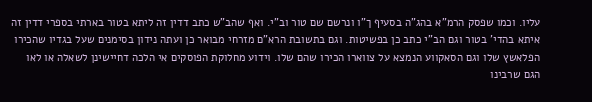עליו. וכמו שפסק הרמ"א בהג"ה בסעיף ך"ו ונרשם שם טור וב"י. ואף שהב"ש כתב דדין זה ליתא בטור בארתי בספרי דדין זה איתא בהדי' בטור וגם הב"י כתב כן בפשיטות. וגם בתשובת הרא"ם מזרחי מבואר כן ועתה נידון בסימנים שעל בגדיו שהכירו הפלאשץ שלו וגם הסאקווע הנמצא על צווארו הכירו שהם שלו. וידוע מחלוקת הפוסקים אי הלכה דחיישינן לשאלה או לאו הגם שרבינו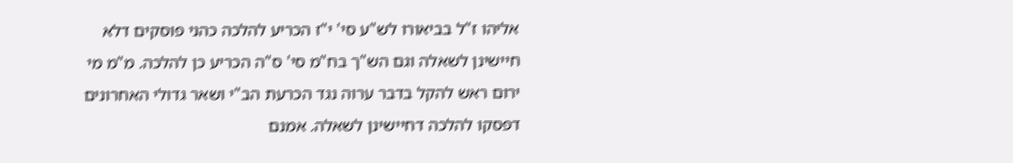אליהו ז"ל בביאורו לש"ע סי' י"ז הכריע להלכה כהני פוסקים דלא חיישינן לשאלה וגם הש"ך בח"מ סי' ס"ה הכריע כן להלכה. מ"מ מי ירום ראש להקל בדבר ערוה נגד הכרעת הב"י ושאר גדולי האחרונים דפסקו להלכה דחיישינן לשאלה. אמנם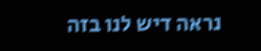נראה דיש לנו בזה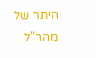היתר של מהר"ל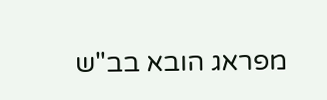מפראג הובא בב"ש